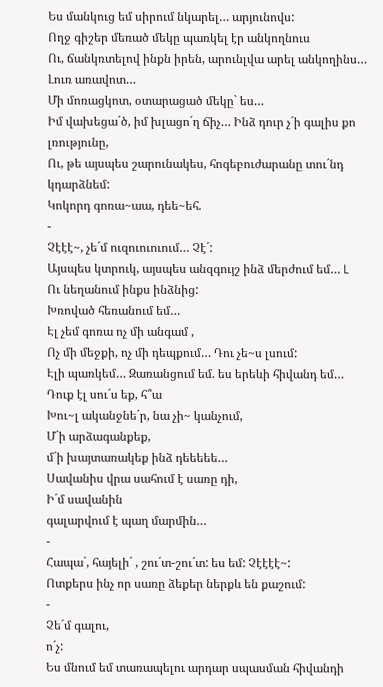Ես մանկուց եմ սիրում նկարել… արյունովս:
Ողջ գիշեր մեռած մեկը պառկել էր անկողնուս
Ու, ճանկռտելով ինքն իրեն, արունլվա արել անկողինս…
Լուռ առավոտ…
Մի մոռացկոտ, օտարացած մեկը` ես…
Իմ վախեցա´ծ, իմ խլացո´ղ ճիչ… Ինձ դուր չ´ի գալիս քո լռությունը,
Ու, թե այսպես շարունակես, հոգեբուժարանը տու´նդ կդարձնեմ:
Կոկորդ գոռա~աա, դեե~եհ.
-
Չէէէ~, չե´մ ուզուուուում… Չէ´:
Այսպես կտրուկ, այսպես անզգույշ ինձ մերժում եմ… L
Ու նեղանում ինքս ինձնից:
Խռոված հեռանում եմ…
Էլ չեմ գոռա ոչ մի անգամ ,
Ոչ մի մեջքի, ոչ մի դեպքում… Դու չե~ս լսում:
Էլի պառկեմ… Զառանցում եմ. ես երեևի հիվանդ եմ…
Դուք էլ սու´ս եք, հ՞ա
Խու~լ ականջնե´ր, նա չի~ կանչում,
Մ´ի արձագանքեք,
մ´ի խայտառակեք ինձ դեեեեե…
Սավանիս վրա սահում է սառը դի,
Ի´մ սավանին
գալարվում է պաղ մարմին…
-
Հապա´, հայելի´ , շու´տ-շու´տ: ես եմ: Չէէէէ~:
Ոտքերս ինչ որ սառը ձեքեր ներքև են քաշում:
-
Չե´մ գալու,
ո´չ:
Ես մնում եմ տառապելու արդար սպասման հիվանդի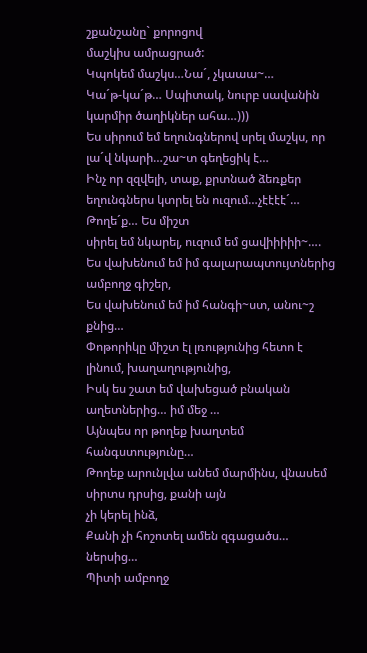շքանշանը` քորոցով
մաշկիս ամրացրած:
Կպոկեմ մաշկս…Նա´, չկաաա~…
Կա´թ-կա´թ… Սպիտակ, նուրբ սավանին կարմիր ծաղիկներ ահա…)))
Ես սիրում եմ եղունգներով սրել մաշկս, որ լա´վ նկարի…շա~տ գեղեցիկ է…
Ինչ որ զզվելի, տաք, քրտնած ձեռքեր եղունգներս կտրել են ուզում…չէէէէ´…
Թողե´ք… Ես միշտ
սիրել եմ նկարել, ուզում եմ ցավիիիիի~….
Ես վախենում եմ իմ գալարապտույտներից ամբողջ գիշեր,
Ես վախենում եմ իմ հանգի~ստ, անու~շ քնից…
Փոթորիկը միշտ էլ լռությունից հետո է լինում, խաղաղությունից,
Իսկ ես շատ եմ վախեցած բնական աղետներից… իմ մեջ …
Այնպես որ թողեք խաղտեմ հանգստությունը…
Թողեք արունլվա անեմ մարմինս, վնասեմ սիրտս դրսից, քանի այն
չի կերել ինձ,
Քանի չի հոշոտել ամեն զգացածս… ներսից…
Պիտի ամբողջ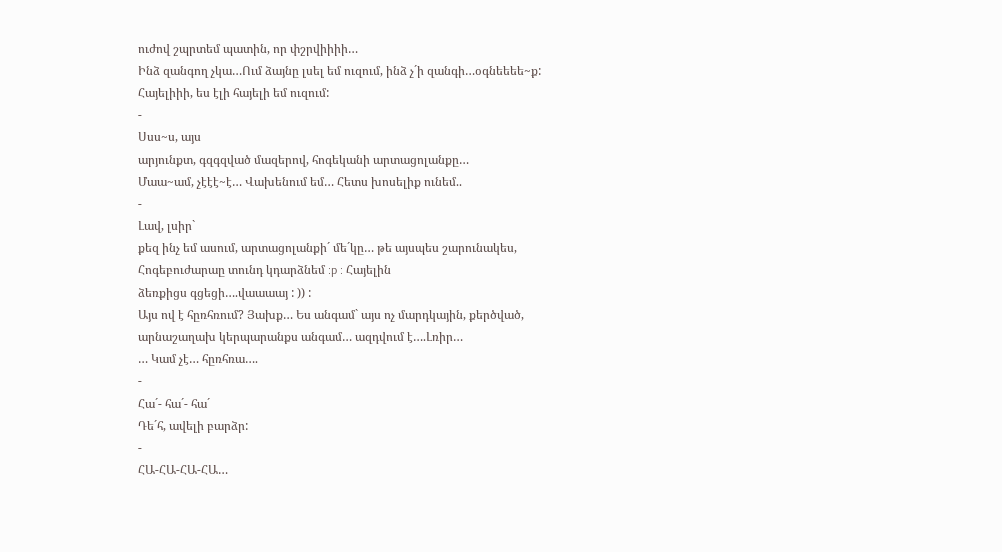ուժով շպրտեմ պատին, որ փշրվիիիի…
Ինձ զանգող չկա…Ում ձայնը լսել եմ ուզում, ինձ չ´ի զանգի…օգնեեեե~ք:
Հայելիիի, ես էլի հայելի եմ ուզում:
-
Սսս~ս, այս
արյունքտ, գզգզված մազերով, հոգեկանի արտացոլանքը…
Մաա~ամ, չէէէ~է… Վախենում եմ… Հետս խոսելիք ունեմ..
-
Լավ, լսիր`
քեզ ինչ եմ ասում, արտացոլանքի´ մե´կը… թե այսպես շարունակես,
Հոգեբուժարաը տունդ կդարձնեմ :p : Հայելին
ձեռքիցս գցեցի….վաաաայ : )) :
Այս ով է հըռհռում? Յախք… Ես անգամ` այս ոչ մարդկային, քերծված,
արնաշաղախ կերպարանքս անգամ… ազդվում է….Լռիր…
… Կամ չէ… հըռհռա….
-
Հա´- հա´- հա´
Դե´հ, ավելի բարձր:
-
ՀԱ-ՀԱ-ՀԱ-ՀԱ…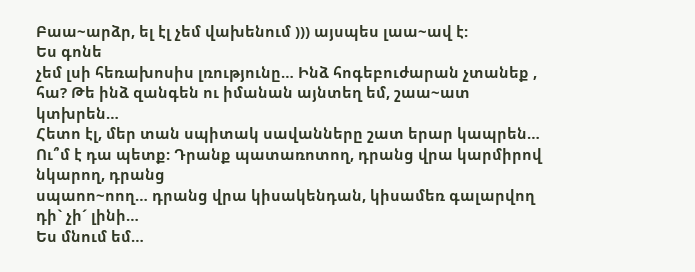Բաա~արձր, ել էլ չեմ վախենում ))) այսպես լաա~ավ է:
Ես գոնե
չեմ լսի հեռախոսիս լռությունը… Ինձ հոգեբուժարան չտանեք , հա? Թե ինձ զանգեն ու իմանան այնտեղ եմ, շաա~ատ կտխրեն…
Հետո էլ, մեր տան սպիտակ սավանները շատ երար կապրեն… Ու՞մ է դա պետք: Դրանք պատառոտող, դրանց վրա կարմիրով նկարող, դրանց
սպաոո~ոող… դրանց վրա կիսակենդան, կիսամեռ գալարվող դի` չի´ լինի…
Ես մնում եմ…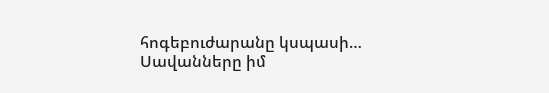հոգեբուժարանը կսպասի… Սավանները իմ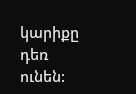կարիքը դեռ ունեն: